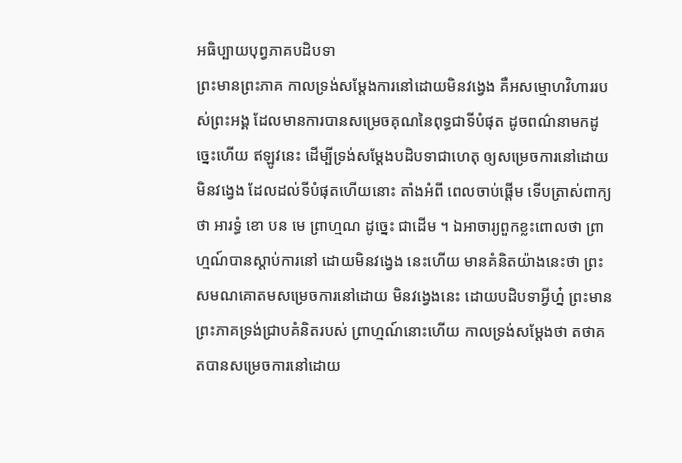អធិប្បាយបុព្វភាគបដិបទា
ព្រះមានព្រះភាគ កាលទ្រង់សម្តែងការនៅដោយមិនវង្វេង គឺអសម្មោហវិហាររបស់ព្រះអង្គ ដែលមានការបានសម្រេចគុណនៃពុទ្ធជាទីបំផុត ដូចពណ៌នាមកដូច្នេះហើយ ឥឡូវនេះ ដើម្បីទ្រង់សម្តែងបដិបទាជាហេតុ ឲ្យសម្រេចការនៅដោយមិនវង្វេង ដែលដល់ទីបំផុតហើយនោះ តាំងអំពី ពេលចាប់ផ្តើម ទើបត្រាស់ពាក្យថា អារទ្ធំ ខោ បន មេ ព្រាហ្មណ ដូច្នេះ ជាដើម ។ ឯអាចារ្យពួកខ្លះពោលថា ព្រាហ្មណ៍បានស្តាប់ការនៅ ដោយមិនវង្វេង នេះហើយ មានគំនិតយ៉ាងនេះថា ព្រះសមណគោតមសម្រេចការនៅដោយ មិនវង្វេងនេះ ដោយបដិបទាអ្វីហ្ន៎ ព្រះមានព្រះភាគទ្រង់ជ្រាបគំនិតរបស់ ព្រាហ្មណ៍នោះហើយ កាលទ្រង់សម្តែងថា តថាគតបានសម្រេចការនៅដោយ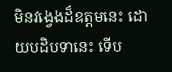មិនវង្វេងដ៏ឧត្តមនេះ ដោយបដិបទានេះ ទើប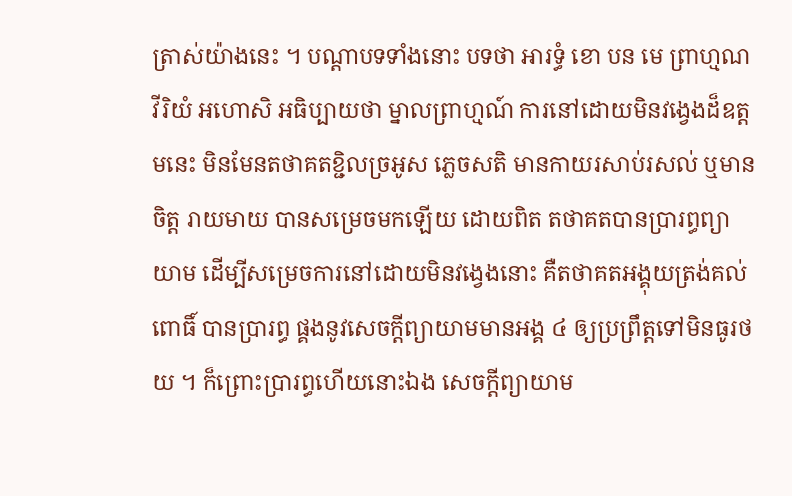ត្រាស់យ៉ាងនេះ ។ បណ្តាបទទាំងនោះ បទថា អារទ្ធំ ខោ បន មេ ព្រាហ្មណ វីរិយំ អហោសិ អធិប្បាយថា ម្នាលព្រាហ្មណ៍ ការនៅដោយមិនវង្វេងដ៏ឧត្តមនេះ មិនមែនតថាគតខ្ជិលច្រអូស ភ្លេចសតិ មានកាយរសាប់រសល់ ឬមានចិត្ត រាយមាយ បានសម្រេចមកឡើយ ដោយពិត តថាគតបានប្រារព្ធព្យាយាម ដើម្បីសម្រេចការនៅដោយមិនវង្វេងនោះ គឺតថាគតអង្គុយត្រង់គល់ពោធិ៍ បានប្រារព្ធ ផ្គងនូវសេចក្តីព្យាយាមមានអង្គ ៤ ឲ្យប្រព្រឹត្តទៅមិនធូរថយ ។ ក៏ព្រោះប្រារព្ធហើយនោះឯង សេចក្តីព្យាយាម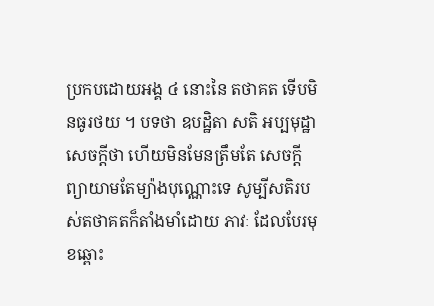ប្រកបដោយអង្គ ៤ នោះនៃ តថាគត ទើបមិនធូរថយ ។ បទថា ឧបដ្ឋិតា សតិ អប្បមុដ្ឋា សេចក្តីថា ហើយមិនមែនត្រឹមតែ សេចក្តីព្យាយាមតែម្យ៉ាងបុណ្ណោះទេ សូម្បីសតិរបស់តថាគតក៏តាំងមាំដោយ ភាវៈ ដែលបែរមុខឆ្ពោះ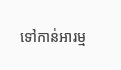ទៅកាន់អារម្ម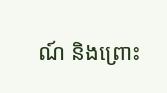ណ៍ និងព្រោះ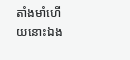តាំងមាំហើយនោះឯង